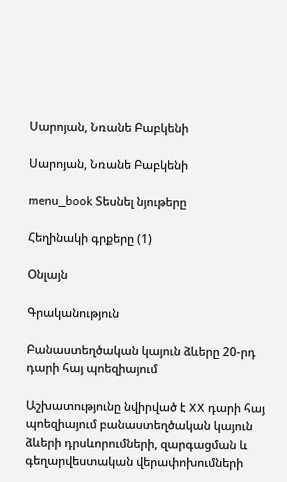Սարոյան, Նռանե Բաբկենի

Սարոյան, Նռանե Բաբկենի

menu_book Տեսնել նյութերը

Հեղինակի գրքերը (1)

Օնլայն

Գրականություն

Բանաստեղծական կայուն ձևերը 20-րդ դարի հայ պոեզիայում

Աշխատությունը նվիրված է XX դարի հայ պոեզիայում բանաստեղծական կայուն ձևերի դրսևորումների, զարգացման և գեղարվեստական վերափոխումների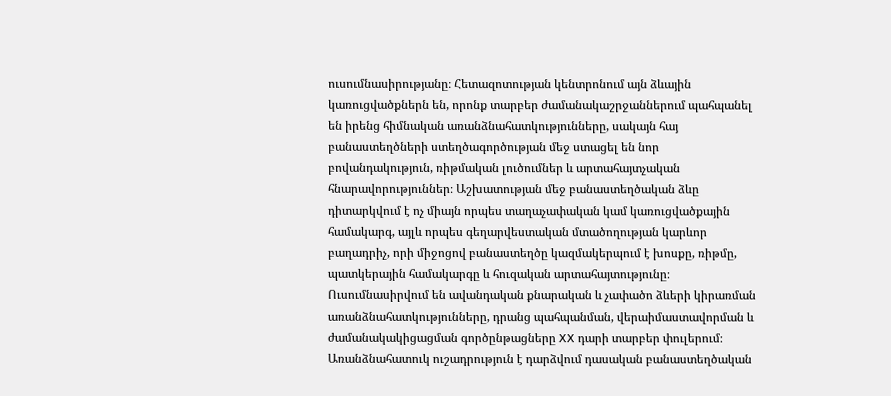ուսումնասիրությանը։ Հետազոտության կենտրոնում այն ձևային կառուցվածքներն են, որոնք տարբեր ժամանակաշրջաններում պահպանել են իրենց հիմնական առանձնահատկությունները, սակայն հայ բանաստեղծների ստեղծագործության մեջ ստացել են նոր բովանդակություն, ռիթմական լուծումներ և արտահայտչական հնարավորություններ։ Աշխատության մեջ բանաստեղծական ձևը դիտարկվում է ոչ միայն որպես տաղաչափական կամ կառուցվածքային համակարգ, այլև որպես գեղարվեստական մտածողության կարևոր բաղադրիչ, որի միջոցով բանաստեղծը կազմակերպում է խոսքը, ռիթմը, պատկերային համակարգը և հուզական արտահայտությունը։ Ուսումնասիրվում են ավանդական քնարական և չափածո ձևերի կիրառման առանձնահատկությունները, դրանց պահպանման, վերաիմաստավորման և ժամանակակիցացման գործընթացները XX դարի տարբեր փուլերում։ Առանձնահատուկ ուշադրություն է դարձվում դասական բանաստեղծական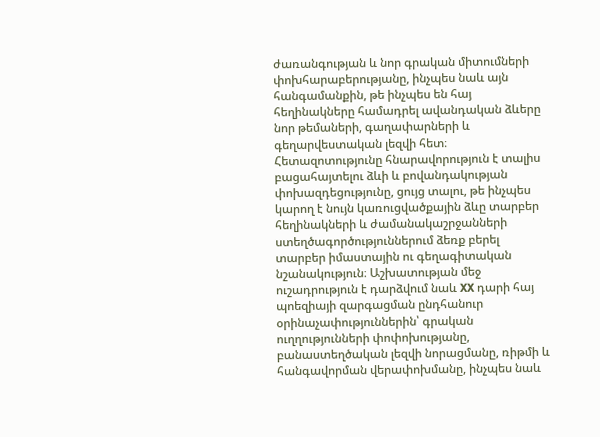ժառանգության և նոր գրական միտումների փոխհարաբերությանը, ինչպես նաև այն հանգամանքին, թե ինչպես են հայ հեղինակները համադրել ավանդական ձևերը նոր թեմաների, գաղափարների և գեղարվեստական լեզվի հետ։ Հետազոտությունը հնարավորություն է տալիս բացահայտելու ձևի և բովանդակության փոխազդեցությունը, ցույց տալու, թե ինչպես կարող է նույն կառուցվածքային ձևը տարբեր հեղինակների և ժամանակաշրջանների ստեղծագործություններում ձեռք բերել տարբեր իմաստային ու գեղագիտական նշանակություն։ Աշխատության մեջ ուշադրություն է դարձվում նաև XX դարի հայ պոեզիայի զարգացման ընդհանուր օրինաչափություններին՝ գրական ուղղությունների փոփոխությանը, բանաստեղծական լեզվի նորացմանը, ռիթմի և հանգավորման վերափոխմանը, ինչպես նաև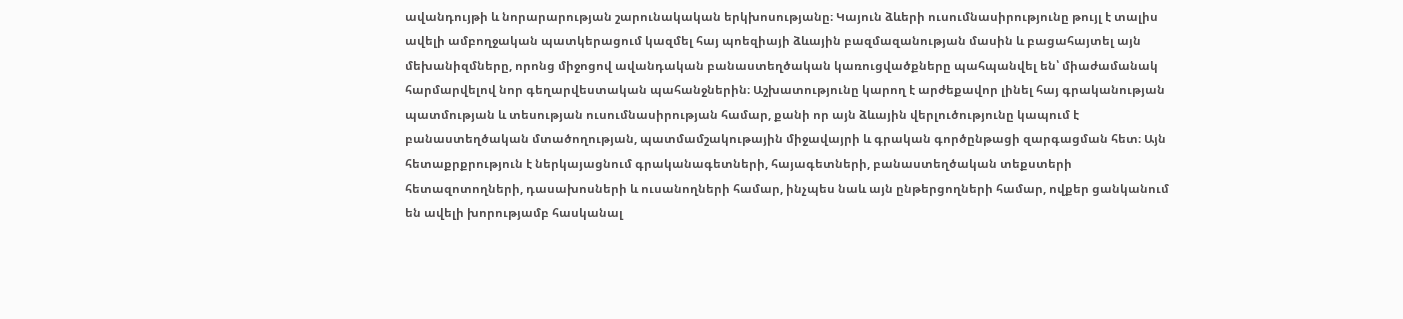ավանդույթի և նորարարության շարունակական երկխոսությանը։ Կայուն ձևերի ուսումնասիրությունը թույլ է տալիս ավելի ամբողջական պատկերացում կազմել հայ պոեզիայի ձևային բազմազանության մասին և բացահայտել այն մեխանիզմները, որոնց միջոցով ավանդական բանաստեղծական կառուցվածքները պահպանվել են՝ միաժամանակ հարմարվելով նոր գեղարվեստական պահանջներին։ Աշխատությունը կարող է արժեքավոր լինել հայ գրականության պատմության և տեսության ուսումնասիրության համար, քանի որ այն ձևային վերլուծությունը կապում է բանաստեղծական մտածողության, պատմամշակութային միջավայրի և գրական գործընթացի զարգացման հետ։ Այն հետաքրքրություն է ներկայացնում գրականագետների, հայագետների, բանաստեղծական տեքստերի հետազոտողների, դասախոսների և ուսանողների համար, ինչպես նաև այն ընթերցողների համար, ովքեր ցանկանում են ավելի խորությամբ հասկանալ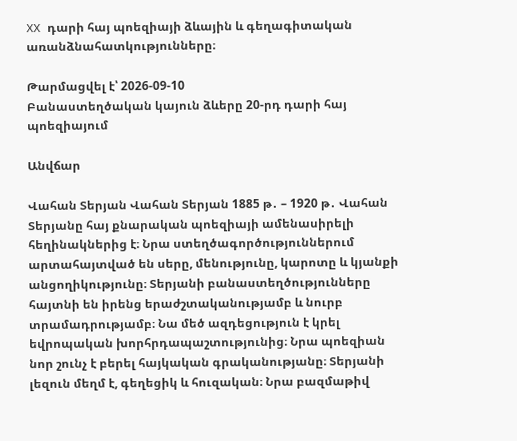XX դարի հայ պոեզիայի ձևային և գեղագիտական առանձնահատկությունները։

Թարմացվել է՝ 2026-09-10
Բանաստեղծական կայուն ձևերը 20-րդ դարի հայ պոեզիայում

Անվճար

Վահան Տերյան Վահան Տերյան 1885 թ․ – 1920 թ․ Վահան Տերյանը հայ քնարական պոեզիայի ամենասիրելի հեղինակներից է։ Նրա ստեղծագործություններում արտահայտված են սերը, մենությունը, կարոտը և կյանքի անցողիկությունը։ Տերյանի բանաստեղծությունները հայտնի են իրենց երաժշտականությամբ և նուրբ տրամադրությամբ։ Նա մեծ ազդեցություն է կրել եվրոպական խորհրդապաշտությունից։ Նրա պոեզիան նոր շունչ է բերել հայկական գրականությանը։ Տերյանի լեզուն մեղմ է, գեղեցիկ և հուզական։ Նրա բազմաթիվ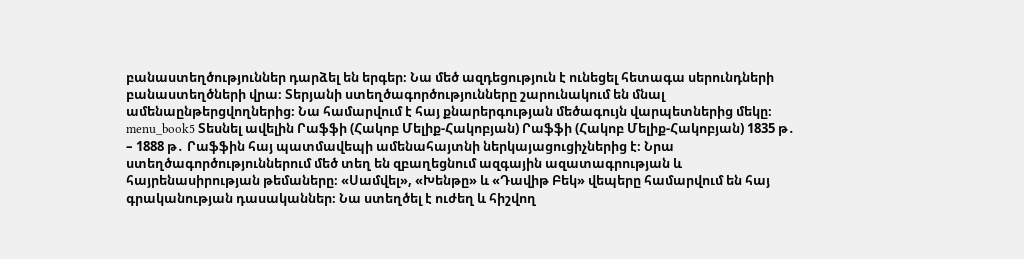բանաստեղծություններ դարձել են երգեր։ Նա մեծ ազդեցություն է ունեցել հետագա սերունդների բանաստեղծների վրա։ Տերյանի ստեղծագործությունները շարունակում են մնալ ամենաընթերցվողներից։ Նա համարվում է հայ քնարերգության մեծագույն վարպետներից մեկը։ menu_book5 Տեսնել ավելին Րաֆֆի (Հակոբ Մելիք-Հակոբյան) Րաֆֆի (Հակոբ Մելիք-Հակոբյան) 1835 թ․ – 1888 թ․ Րաֆֆին հայ պատմավեպի ամենահայտնի ներկայացուցիչներից է։ Նրա ստեղծագործություններում մեծ տեղ են զբաղեցնում ազգային ազատագրության և հայրենասիրության թեմաները։ «Սամվել», «Խենթը» և «Դավիթ Բեկ» վեպերը համարվում են հայ գրականության դասականներ։ Նա ստեղծել է ուժեղ և հիշվող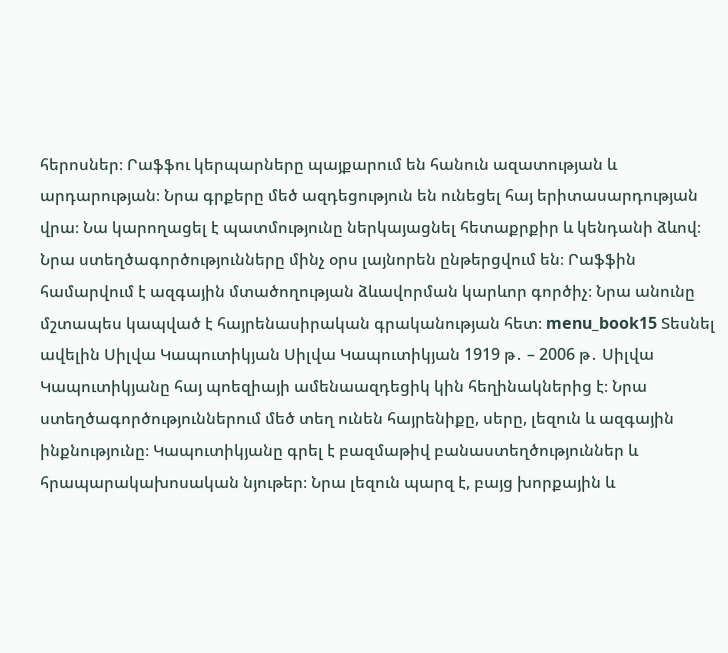հերոսներ։ Րաֆֆու կերպարները պայքարում են հանուն ազատության և արդարության։ Նրա գրքերը մեծ ազդեցություն են ունեցել հայ երիտասարդության վրա։ Նա կարողացել է պատմությունը ներկայացնել հետաքրքիր և կենդանի ձևով։ Նրա ստեղծագործությունները մինչ օրս լայնորեն ընթերցվում են։ Րաֆֆին համարվում է ազգային մտածողության ձևավորման կարևոր գործիչ։ Նրա անունը մշտապես կապված է հայրենասիրական գրականության հետ։ menu_book15 Տեսնել ավելին Սիլվա Կապուտիկյան Սիլվա Կապուտիկյան 1919 թ․ – 2006 թ․ Սիլվա Կապուտիկյանը հայ պոեզիայի ամենաազդեցիկ կին հեղինակներից է։ Նրա ստեղծագործություններում մեծ տեղ ունեն հայրենիքը, սերը, լեզուն և ազգային ինքնությունը։ Կապուտիկյանը գրել է բազմաթիվ բանաստեղծություններ և հրապարակախոսական նյութեր։ Նրա լեզուն պարզ է, բայց խորքային և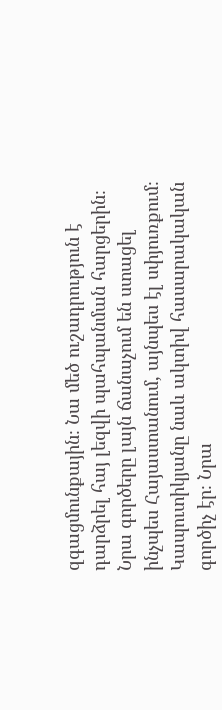զգացմունքային։ Նա մեծ ուշադրություն է դարձրել հայ լեզվի պահպանման հարցերին։ Նրա գործերը լայն ճանաչում են ստացել ինչպես Հայաստանում, այնպես էլ սփյուռքում։ Կապուտիկյանը նաև ակտիվ հասարակական գործիչ էր։ Նրա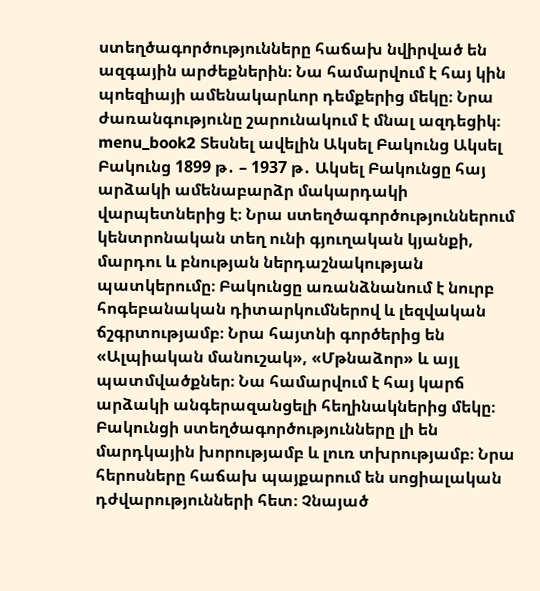ստեղծագործությունները հաճախ նվիրված են ազգային արժեքներին։ Նա համարվում է հայ կին պոեզիայի ամենակարևոր դեմքերից մեկը։ Նրա ժառանգությունը շարունակում է մնալ ազդեցիկ։ menu_book2 Տեսնել ավելին Ակսել Բակունց Ակսել Բակունց 1899 թ․ – 1937 թ․ Ակսել Բակունցը հայ արձակի ամենաբարձր մակարդակի վարպետներից է։ Նրա ստեղծագործություններում կենտրոնական տեղ ունի գյուղական կյանքի, մարդու և բնության ներդաշնակության պատկերումը։ Բակունցը առանձնանում է նուրբ հոգեբանական դիտարկումներով և լեզվական ճշգրտությամբ։ Նրա հայտնի գործերից են «Ալպիական մանուշակ», «Մթնաձոր» և այլ պատմվածքներ։ Նա համարվում է հայ կարճ արձակի անգերազանցելի հեղինակներից մեկը։ Բակունցի ստեղծագործությունները լի են մարդկային խորությամբ և լուռ տխրությամբ։ Նրա հերոսները հաճախ պայքարում են սոցիալական դժվարությունների հետ։ Չնայած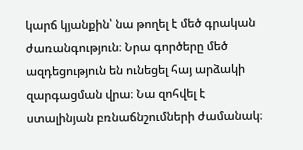կարճ կյանքին՝ նա թողել է մեծ գրական ժառանգություն։ Նրա գործերը մեծ ազդեցություն են ունեցել հայ արձակի զարգացման վրա։ Նա զոհվել է ստալինյան բռնաճնշումների ժամանակ։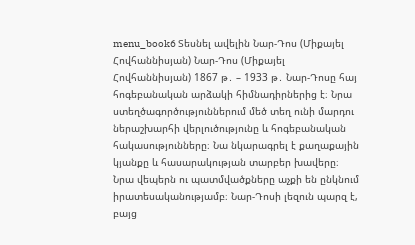menu_book6 Տեսնել ավելին Նար-Դոս (Միքայել Հովհաննիսյան) Նար-Դոս (Միքայել Հովհաննիսյան) 1867 թ․ – 1933 թ․ Նար-Դոսը հայ հոգեբանական արձակի հիմնադիրներից է։ Նրա ստեղծագործություններում մեծ տեղ ունի մարդու ներաշխարհի վերլուծությունը և հոգեբանական հակասությունները։ Նա նկարագրել է քաղաքային կյանքը և հասարակության տարբեր խավերը։ Նրա վեպերն ու պատմվածքները աչքի են ընկնում իրատեսականությամբ։ Նար-Դոսի լեզուն պարզ է, բայց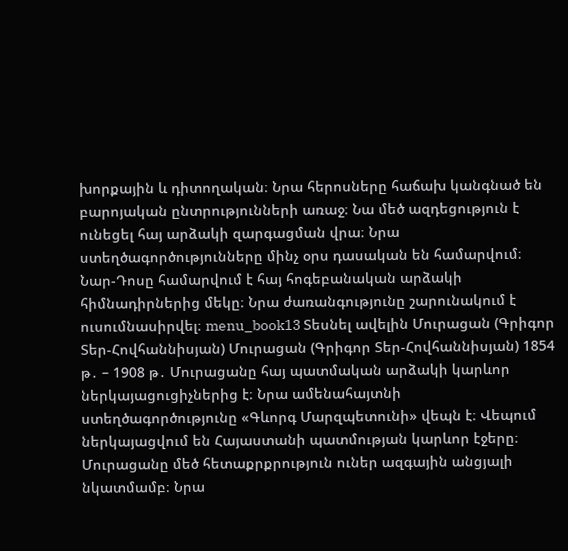խորքային և դիտողական։ Նրա հերոսները հաճախ կանգնած են բարոյական ընտրությունների առաջ։ Նա մեծ ազդեցություն է ունեցել հայ արձակի զարգացման վրա։ Նրա ստեղծագործությունները մինչ օրս դասական են համարվում։ Նար-Դոսը համարվում է հայ հոգեբանական արձակի հիմնադիրներից մեկը։ Նրա ժառանգությունը շարունակում է ուսումնասիրվել։ menu_book13 Տեսնել ավելին Մուրացան (Գրիգոր Տեր-Հովհաննիսյան) Մուրացան (Գրիգոր Տեր-Հովհաննիսյան) 1854 թ․ – 1908 թ․ Մուրացանը հայ պատմական արձակի կարևոր ներկայացուցիչներից է։ Նրա ամենահայտնի ստեղծագործությունը «Գևորգ Մարզպետունի» վեպն է։ Վեպում ներկայացվում են Հայաստանի պատմության կարևոր էջերը։ Մուրացանը մեծ հետաքրքրություն ուներ ազգային անցյալի նկատմամբ։ Նրա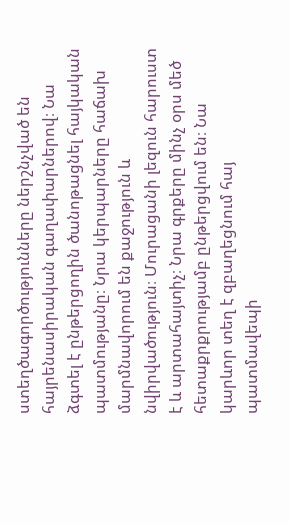ստեղծագործությունները ներշնչված են հայրենասիրական գաղափարներով։ Նա ձգտել է ընթերցողին ծանոթացնել հայկական պատմությանը։ Նրա կերպարները հաճախ մարմնավորում են քաջություն և նվիրվածություն։ Մուրացանի լեզուն հարուստ է և արտահայտիչ։ Նրա գրքերը մինչ օրս մեծ հետաքրքրությամբ ընթերցվում են։ Նա կարևոր տեղ է զբաղեցնում հայ պատմավեպի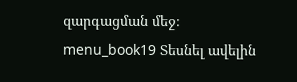զարգացման մեջ։ menu_book19 Տեսնել ավելին